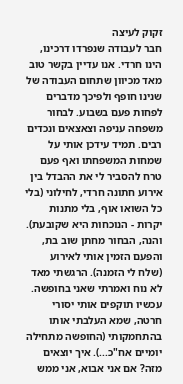זקוק לעיצה
חבר לעבודה שנפרדו דרכינו, הינו חרדי. אנו עדיין בקשר טוב מאד מכיוון שתחום העבודה של שנינו חופף ולפיכך מדברים לפחות פעם בשבוע. לבחור משפחה עניפה וצאצאים ונכדים רבים. תמיד עידכן אותי על שמחות המשפחתו ואף פעם טרח להסביר לי את ההבדל בין אירוע חתונה חרדי, לחילוני (בלי כל השואו אוף, בלי מתנות יקרות - הנוכחות היא שקובעת). והנה, הבחור מחתן שוב בת, והפעם הזמין אותי לאירוע (שלח לי הזמנה). הרגשתי מאד לא נוח ואמרתי שאני בחופשה. עכשיו תוקפים אותי יסורי חרטה, שמא העלבתי אותו בהתחמקותי (החופשה מתחילה יומיים אח"כ...). איך יוצאים מזה? אם אני אבוא, אני ממש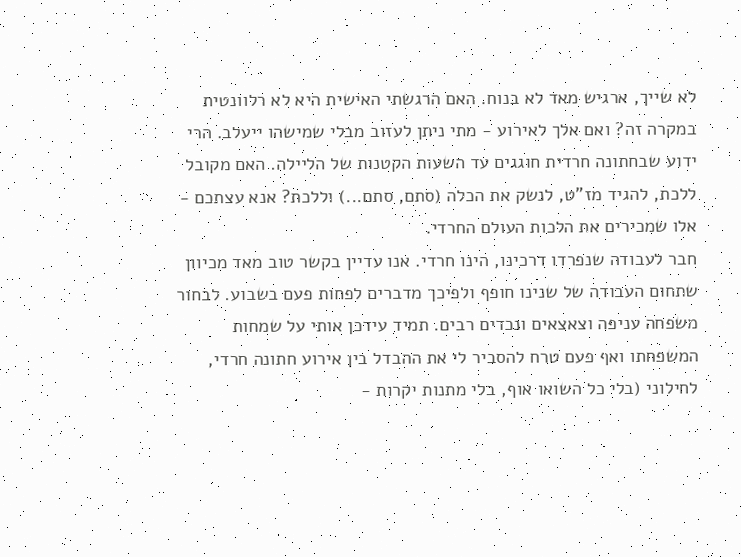לא שייך, ארגיש מאד לא בנוח. האם הרגשתי האישית היא לא רלוונטית במקרה זה? ואם אלך לאירוע - מתי ניתן לעזוב מבלי שמישהו ייעלב. הרי ידוע שבחתונה חרדית חוגגים עד השעות הקטנות של הליילה. האם מקובל ללכת, להגיד מז"ט, לנשק את הכלה (סתם, סתם...) וללכת? אנא עצתכם - אלו שמכירים את הלכות העולם החרדי.
חבר לעבודה שנפרדו דרכינו, הינו חרדי. אנו עדיין בקשר טוב מאד מכיוון שתחום העבודה של שנינו חופף ולפיכך מדברים לפחות פעם בשבוע. לבחור משפחה עניפה וצאצאים ונכדים רבים. תמיד עידכן אותי על שמחות המשפחתו ואף פעם טרח להסביר לי את ההבדל בין אירוע חתונה חרדי, לחילוני (בלי כל השואו אוף, בלי מתנות יקרות -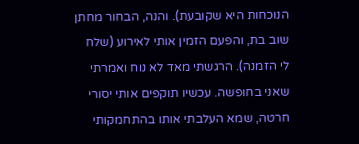הנוכחות היא שקובעת). והנה, הבחור מחתן שוב בת, והפעם הזמין אותי לאירוע (שלח לי הזמנה). הרגשתי מאד לא נוח ואמרתי שאני בחופשה. עכשיו תוקפים אותי יסורי חרטה, שמא העלבתי אותו בהתחמקותי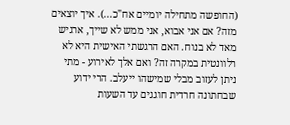(החופשה מתחילה יומיים אח"כ...). איך יוצאים מזה? אם אני אבוא, אני ממש לא שייך, ארגיש מאד לא בנוח. האם הרגשתי האישית היא לא רלוונטית במקרה זה? ואם אלך לאירוע - מתי ניתן לעזוב מבלי שמישהו ייעלב. הרי ידוע שבחתונה חרדית חוגגים עד השעות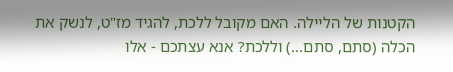הקטנות של הליילה. האם מקובל ללכת, להגיד מז"ט, לנשק את הכלה (סתם, סתם...) וללכת? אנא עצתכם - אלו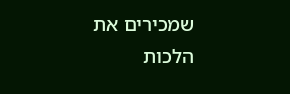שמכירים את הלכות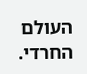העולם החרדי.